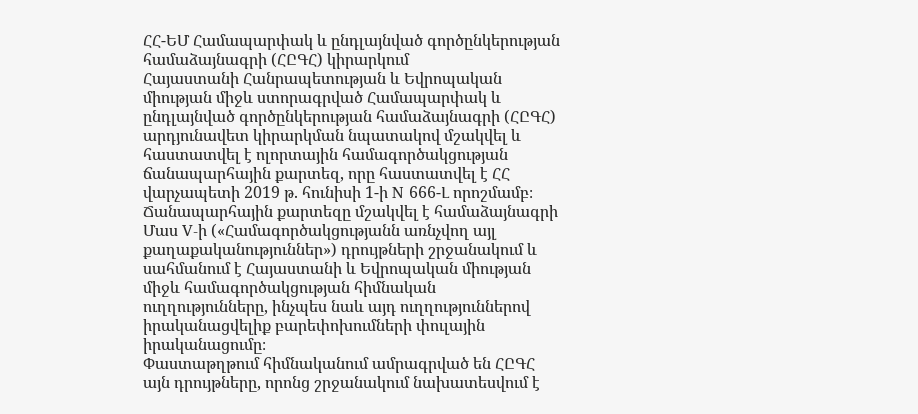ՀՀ-ԵՄ Համապարփակ և ընդլայնված գործընկերության համաձայնագրի (ՀԸԳՀ) կիրարկում
Հայաստանի Հանրապետության և Եվրոպական միության միջև ստորագրված Համապարփակ և ընդլայնված գործընկերության համաձայնագրի (ՀԸԳՀ) արդյունավետ կիրարկման նպատակով մշակվել և հաստատվել է ոլորտային համագործակցության ճանապարհային քարտեզ, որը հաստատվել է ՀՀ վարչապետի 2019 թ. հունիսի 1-ի N 666-Լ որոշմամբ։
Ճանապարհային քարտեզը մշակվել է համաձայնագրի Մաս V-ի («Համագործակցությանն առնչվող այլ քաղաքականություններ») դրույթների շրջանակում և սահմանում է Հայաստանի և Եվրոպական միության միջև համագործակցության հիմնական ուղղությունները, ինչպես նաև այդ ուղղություններով իրականացվելիք բարեփոխումների փուլային իրականացումը։
Փաստաթղթում հիմնականում ամրագրված են ՀԸԳՀ այն դրույթները, որոնց շրջանակում նախատեսվում է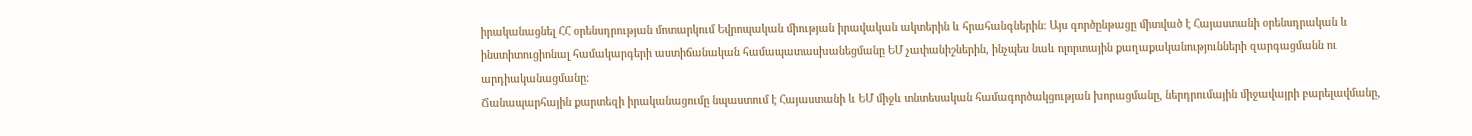իրականացնել ՀՀ օրենսդրության մոտարկում Եվրոպական միության իրավական ակտերին և հրահանգներին։ Այս գործընթացը միտված է Հայաստանի օրենսդրական և ինստիտուցիոնալ համակարգերի աստիճանական համապատասխանեցմանը ԵՄ չափանիշներին, ինչպես նաև ոլորտային քաղաքականությունների զարգացմանն ու արդիականացմանը։
Ճանապարհային քարտեզի իրականացումը նպաստում է Հայաստանի և ԵՄ միջև տնտեսական համագործակցության խորացմանը, ներդրումային միջավայրի բարելավմանը,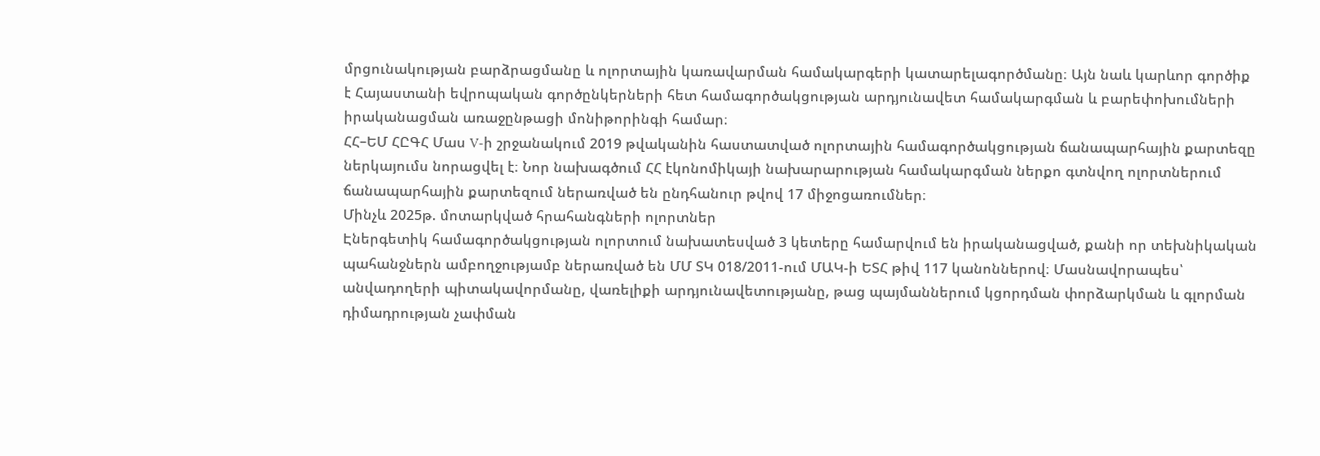մրցունակության բարձրացմանը և ոլորտային կառավարման համակարգերի կատարելագործմանը։ Այն նաև կարևոր գործիք է Հայաստանի եվրոպական գործընկերների հետ համագործակցության արդյունավետ համակարգման և բարեփոխումների իրականացման առաջընթացի մոնիթորինգի համար։
ՀՀ–ԵՄ ՀԸԳՀ Մաս V-ի շրջանակում 2019 թվականին հաստատված ոլորտային համագործակցության ճանապարհային քարտեզը ներկայումս նորացվել է։ Նոր նախագծում ՀՀ էկոնոմիկայի նախարարության համակարգման ներքո գտնվող ոլորտներում ճանապարհային քարտեզում ներառված են ընդհանուր թվով 17 միջոցառումներ։
Մինչև 2025թ. մոտարկված հրահանգների ոլորտներ
Էներգետիկ համագործակցության ոլորտում նախատեսված 3 կետերը համարվում են իրականացված, քանի որ տեխնիկական պահանջներն ամբողջությամբ ներառված են ՄՄ ՏԿ 018/2011-ում ՄԱԿ-ի ԵՏՀ թիվ 117 կանոններով։ Մասնավորապես՝ անվադողերի պիտակավորմանը, վառելիքի արդյունավետությանը, թաց պայմաններում կցորդման փորձարկման և գլորման դիմադրության չափման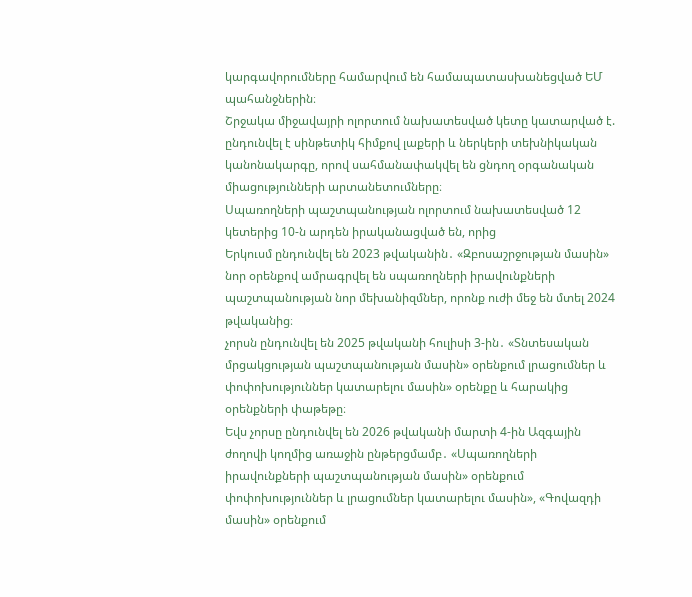կարգավորումները համարվում են համապատասխանեցված ԵՄ պահանջներին։
Շրջակա միջավայրի ոլորտում նախատեսված կետը կատարված է. ընդունվել է սինթետիկ հիմքով լաքերի և ներկերի տեխնիկական կանոնակարգը, որով սահմանափակվել են ցնդող օրգանական միացությունների արտանետումները։
Սպառողների պաշտպանության ոլորտում նախատեսված 12 կետերից 10-ն արդեն իրականացված են, որից
Երկուսմ ընդունվել են 2023 թվականին․ «Զբոսաշրջության մասին» նոր օրենքով ամրագրվել են սպառողների իրավունքների պաշտպանության նոր մեխանիզմներ, որոնք ուժի մեջ են մտել 2024 թվականից։
չորսն ընդունվել են 2025 թվականի հուլիսի 3-ին․ «Տնտեսական մրցակցության պաշտպանության մասին» օրենքում լրացումներ և փոփոխություններ կատարելու մասին» օրենքը և հարակից օրենքների փաթեթը։
Եվս չորսը ընդունվել են 2026 թվականի մարտի 4-ին Ազգային ժողովի կողմից առաջին ընթերցմամբ․ «Սպառողների իրավունքների պաշտպանության մասին» օրենքում փոփոխություններ և լրացումներ կատարելու մասին», «Գովազդի մասին» օրենքում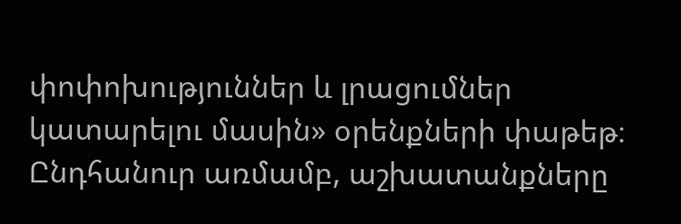փոփոխություններ և լրացումներ կատարելու մասին» օրենքների փաթեթ։
Ընդհանուր առմամբ, աշխատանքները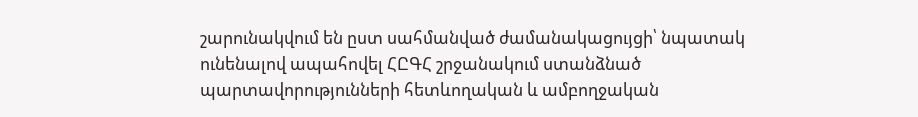շարունակվում են ըստ սահմանված ժամանակացույցի՝ նպատակ ունենալով ապահովել ՀԸԳՀ շրջանակում ստանձնած պարտավորությունների հետևողական և ամբողջական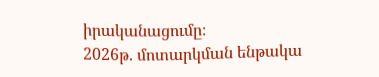իրականացումը։
2026թ. մոտարկման ենթակա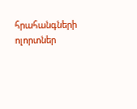հրահանգների ոլորտներ